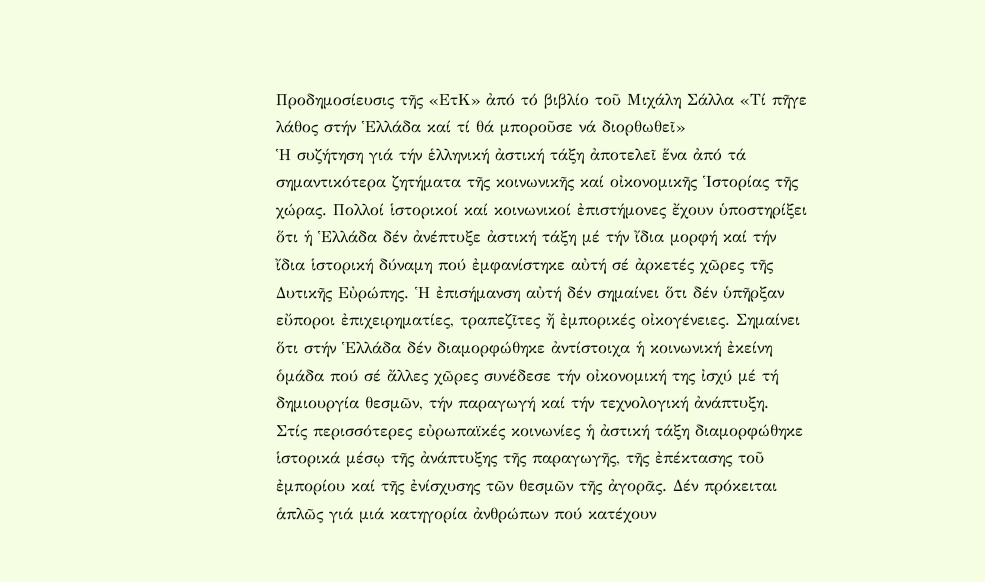Προδημοσίευσις τῆς «ΕτΚ» ἀπό τό βιβλίο τοῦ Μιχάλη Σάλλα «Τί πῆγε λάθος στήν Ἑλλάδα καί τί θά μποροῦσε νά διορθωθεῖ»
Ἡ συζήτηση γιά τήν ἑλληνική ἀστική τάξη ἀποτελεῖ ἕνα ἀπό τά σημαντικότερα ζητήματα τῆς κοινωνικῆς καί οἰκονομικῆς Ἱστορίας τῆς χώρας. Πολλοί ἱστορικοί καί κοινωνικοί ἐπιστήμονες ἔχουν ὑποστηρίξει ὅτι ἡ Ἑλλάδα δέν ἀνέπτυξε ἀστική τάξη μέ τήν ἴδια μορφή καί τήν ἴδια ἱστορική δύναμη πού ἐμφανίστηκε αὐτή σέ ἀρκετές χῶρες τῆς Δυτικῆς Εὐρώπης. Ἡ ἐπισήμανση αὐτή δέν σημαίνει ὅτι δέν ὑπῆρξαν εὔποροι ἐπιχειρηματίες, τραπεζῖτες ἤ ἐμπορικές οἰκογένειες. Σημαίνει ὅτι στήν Ἑλλάδα δέν διαμορφώθηκε ἀντίστοιχα ἡ κοινωνική ἐκείνη ὁμάδα πού σέ ἄλλες χῶρες συνέδεσε τήν οἰκονομική της ἰσχύ μέ τή δημιουργία θεσμῶν, τήν παραγωγή καί τήν τεχνολογική ἀνάπτυξη.
Στίς περισσότερες εὐρωπαϊκές κοινωνίες ἡ ἀστική τάξη διαμορφώθηκε ἱστορικά μέσῳ τῆς ἀνάπτυξης τῆς παραγωγῆς, τῆς ἐπέκτασης τοῦ ἐμπορίου καί τῆς ἐνίσχυσης τῶν θεσμῶν τῆς ἀγορᾶς. Δέν πρόκειται ἁπλῶς γιά μιά κατηγορία ἀνθρώπων πού κατέχουν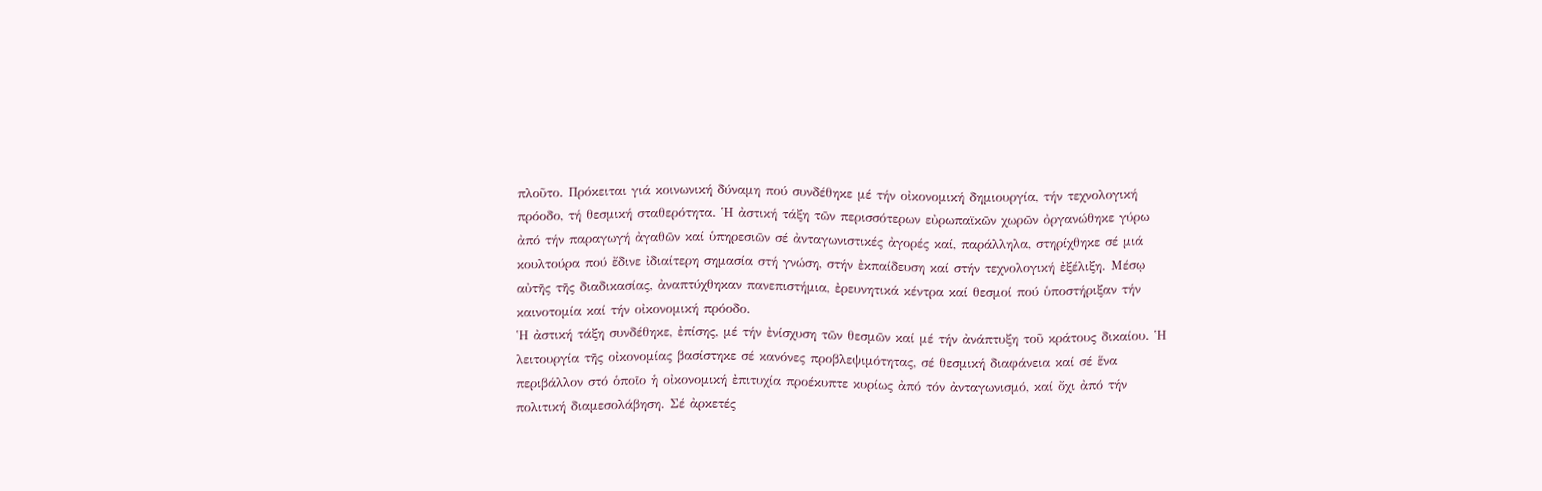πλοῦτο. Πρόκειται γιά κοινωνική δύναμη πού συνδέθηκε μέ τήν οἰκονομική δημιουργία, τήν τεχνολογική πρόοδο, τή θεσμική σταθερότητα. Ἡ ἀστική τάξη τῶν περισσότερων εὐρωπαϊκῶν χωρῶν ὀργανώθηκε γύρω ἀπό τήν παραγωγή ἀγαθῶν καί ὑπηρεσιῶν σέ ἀνταγωνιστικές ἀγορές καί, παράλληλα, στηρίχθηκε σέ μιά κουλτούρα πού ἔδινε ἰδιαίτερη σημασία στή γνώση, στήν ἐκπαίδευση καί στήν τεχνολογική ἐξέλιξη. Μέσῳ αὐτῆς τῆς διαδικασίας, ἀναπτύχθηκαν πανεπιστήμια, ἐρευνητικά κέντρα καί θεσμοί πού ὑποστήριξαν τήν καινοτομία καί τήν οἰκονομική πρόοδο.
Ἡ ἀστική τάξη συνδέθηκε, ἐπίσης, μέ τήν ἐνίσχυση τῶν θεσμῶν καί μέ τήν ἀνάπτυξη τοῦ κράτους δικαίου. Ἡ λειτουργία τῆς οἰκονομίας βασίστηκε σέ κανόνες προβλεψιμότητας, σέ θεσμική διαφάνεια καί σέ ἕνα περιβάλλον στό ὁποῖο ἡ οἰκονομική ἐπιτυχία προέκυπτε κυρίως ἀπό τόν ἀνταγωνισμό, καί ὄχι ἀπό τήν πολιτική διαμεσολάβηση. Σέ ἀρκετές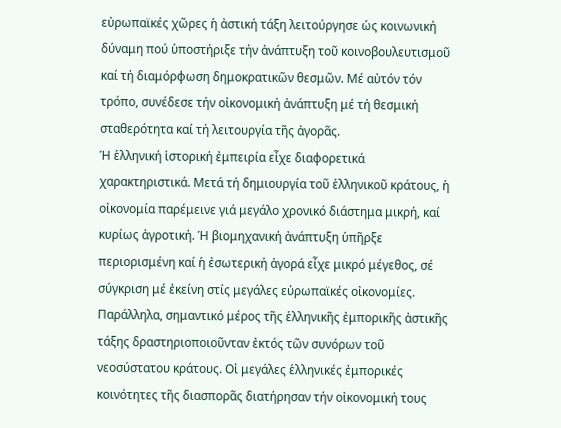εὐρωπαϊκές χῶρες ἡ ἀστική τάξη λειτούργησε ὡς κοινωνική δύναμη πού ὑποστήριξε τήν ἀνάπτυξη τοῦ κοινοβουλευτισμοῦ καί τή διαμόρφωση δημοκρατικῶν θεσμῶν. Μέ αὐτόν τόν τρόπο, συνέδεσε τήν οἰκονομική ἀνάπτυξη μέ τή θεσμική σταθερότητα καί τή λειτουργία τῆς ἀγορᾶς.
Ἡ ἑλληνική ἱστορική ἐμπειρία εἶχε διαφορετικά χαρακτηριστικά. Μετά τή δημιουργία τοῦ ἑλληνικοῦ κράτους, ἡ οἰκονομία παρέμεινε γιά μεγάλο χρονικό διάστημα μικρή, καί κυρίως ἀγροτική. Ἡ βιομηχανική ἀνάπτυξη ὑπῆρξε περιορισμένη καί ἡ ἐσωτερική ἀγορά εἶχε μικρό μέγεθος, σέ σύγκριση μέ ἐκείνη στίς μεγάλες εὐρωπαϊκές οἰκονομίες. Παράλληλα, σημαντικό μέρος τῆς ἑλληνικῆς ἐμπορικῆς ἀστικῆς τάξης δραστηριοποιοῦνταν ἐκτός τῶν συνόρων τοῦ νεοσύστατου κράτους. Οἱ μεγάλες ἑλληνικές ἐμπορικές κοινότητες τῆς διασπορᾶς διατήρησαν τήν οἰκονομική τους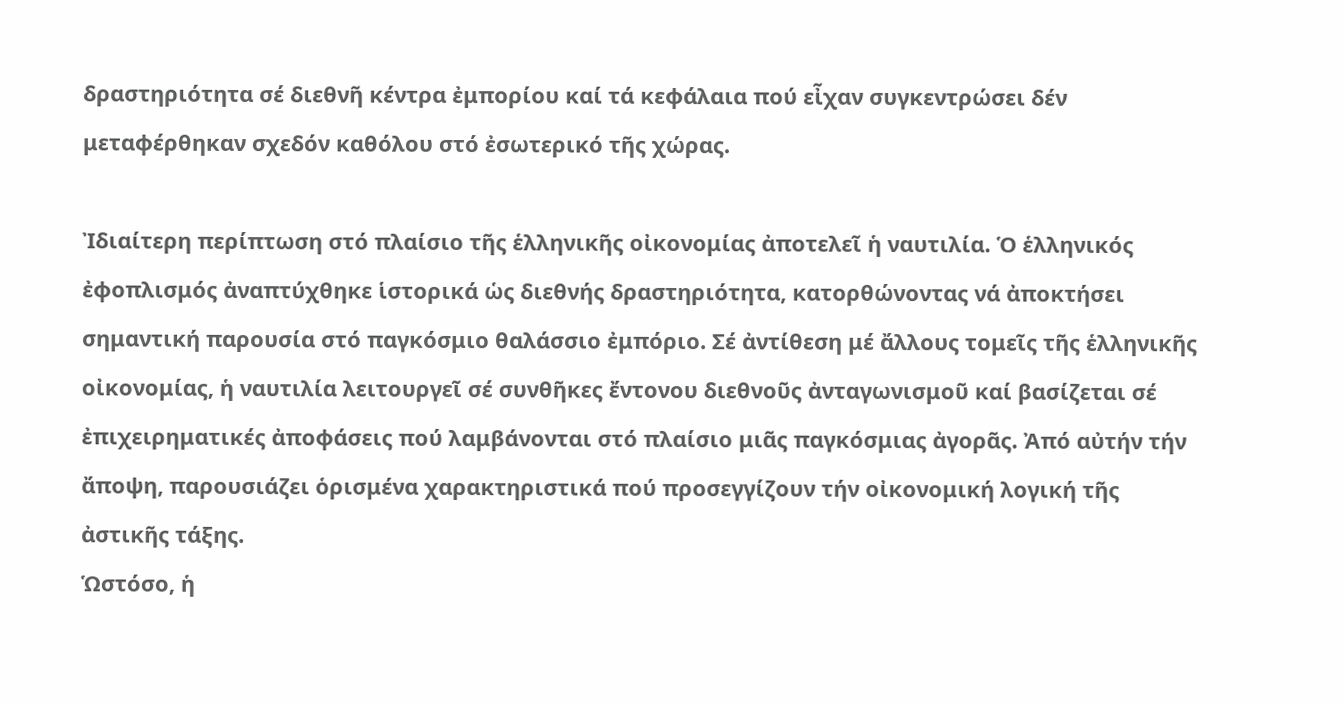δραστηριότητα σέ διεθνῆ κέντρα ἐμπορίου καί τά κεφάλαια πού εἶχαν συγκεντρώσει δέν μεταφέρθηκαν σχεδόν καθόλου στό ἐσωτερικό τῆς χώρας.

Ἰδιαίτερη περίπτωση στό πλαίσιο τῆς ἑλληνικῆς οἰκονομίας ἀποτελεῖ ἡ ναυτιλία. Ὁ ἑλληνικός ἐφοπλισμός ἀναπτύχθηκε ἱστορικά ὡς διεθνής δραστηριότητα, κατορθώνοντας νά ἀποκτήσει σημαντική παρουσία στό παγκόσμιο θαλάσσιο ἐμπόριο. Σέ ἀντίθεση μέ ἄλλους τομεῖς τῆς ἑλληνικῆς οἰκονομίας, ἡ ναυτιλία λειτουργεῖ σέ συνθῆκες ἔντονου διεθνοῦς ἀνταγωνισμοῦ καί βασίζεται σέ ἐπιχειρηματικές ἀποφάσεις πού λαμβάνονται στό πλαίσιο μιᾶς παγκόσμιας ἀγορᾶς. Ἀπό αὐτήν τήν ἄποψη, παρουσιάζει ὁρισμένα χαρακτηριστικά πού προσεγγίζουν τήν οἰκονομική λογική τῆς ἀστικῆς τάξης.
Ὡστόσο, ἡ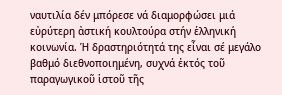ναυτιλία δέν μπόρεσε νά διαμορφώσει μιά εὐρύτερη ἀστική κουλτούρα στήν ἑλληνική κοινωνία. Ἡ δραστηριότητά της εἶναι σέ μεγάλο βαθμό διεθνοποιημένη, συχνά ἐκτός τοῦ παραγωγικοῦ ἱστοῦ τῆς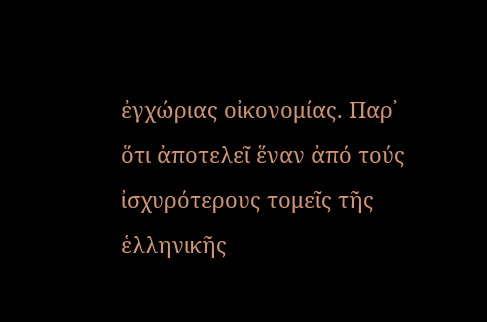ἐγχώριας οἰκονομίας. Παρ᾿ ὅτι ἀποτελεῖ ἕναν ἀπό τούς ἰσχυρότερους τομεῖς τῆς ἑλληνικῆς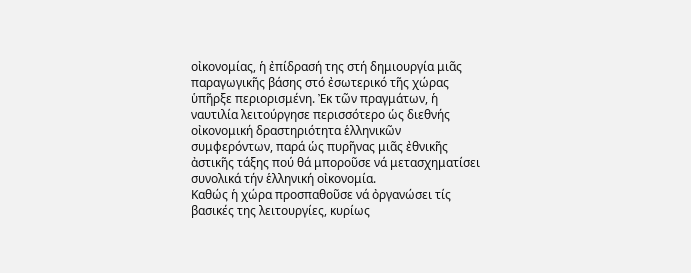οἰκονομίας, ἡ ἐπίδρασή της στή δημιουργία μιᾶς παραγωγικῆς βάσης στό ἐσωτερικό τῆς χώρας ὑπῆρξε περιορισμένη. Ἐκ τῶν πραγμάτων, ἡ ναυτιλία λειτούργησε περισσότερο ὡς διεθνής οἰκονομική δραστηριότητα ἑλληνικῶν συμφερόντων, παρά ὡς πυρῆνας μιᾶς ἐθνικῆς ἀστικῆς τάξης πού θά μποροῦσε νά μετασχηματίσει συνολικά τήν ἑλληνική οἰκονομία.
Καθώς ἡ χώρα προσπαθοῦσε νά ὀργανώσει τίς βασικές της λειτουργίες, κυρίως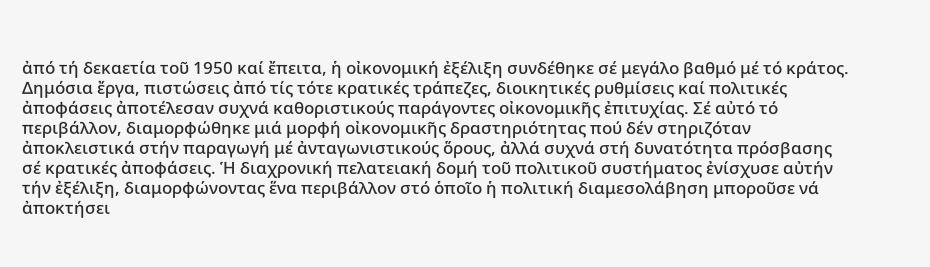ἀπό τή δεκαετία τοῦ 1950 καί ἔπειτα, ἡ οἰκονομική ἐξέλιξη συνδέθηκε σέ μεγάλο βαθμό μέ τό κράτος. Δημόσια ἔργα, πιστώσεις ἀπό τίς τότε κρατικές τράπεζες, διοικητικές ρυθμίσεις καί πολιτικές ἀποφάσεις ἀποτέλεσαν συχνά καθοριστικούς παράγοντες οἰκονομικῆς ἐπιτυχίας. Σέ αὐτό τό περιβάλλον, διαμορφώθηκε μιά μορφή οἰκονομικῆς δραστηριότητας πού δέν στηριζόταν ἀποκλειστικά στήν παραγωγή μέ ἀνταγωνιστικούς ὅρους, ἀλλά συχνά στή δυνατότητα πρόσβασης σέ κρατικές ἀποφάσεις. Ἡ διαχρονική πελατειακή δομή τοῦ πολιτικοῦ συστήματος ἐνίσχυσε αὐτήν τήν ἐξέλιξη, διαμορφώνοντας ἕνα περιβάλλον στό ὁποῖο ἡ πολιτική διαμεσολάβηση μποροῦσε νά ἀποκτήσει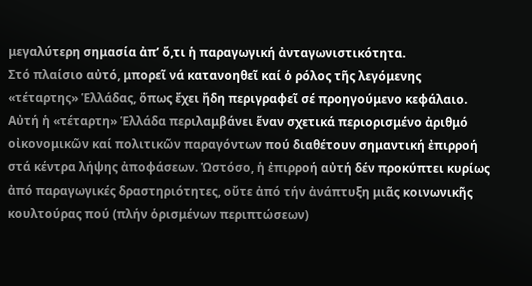μεγαλύτερη σημασία ἀπ’ ὅ,τι ἡ παραγωγική ἀνταγωνιστικότητα.
Στό πλαίσιο αὐτό, μπορεῖ νά κατανοηθεῖ καί ὁ ρόλος τῆς λεγόμενης «τέταρτης» Ἑλλάδας, ὅπως ἔχει ἤδη περιγραφεῖ σέ προηγούμενο κεφάλαιο. Αὐτή ἡ «τέταρτη» Ἑλλάδα περιλαμβάνει ἕναν σχετικά περιορισμένο ἀριθμό οἰκονομικῶν καί πολιτικῶν παραγόντων πού διαθέτουν σημαντική ἐπιρροή στά κέντρα λήψης ἀποφάσεων. Ὡστόσο, ἡ ἐπιρροή αὐτή δέν προκύπτει κυρίως ἀπό παραγωγικές δραστηριότητες, οὔτε ἀπό τήν ἀνάπτυξη μιᾶς κοινωνικῆς κουλτούρας πού (πλήν ὁρισμένων περιπτώσεων)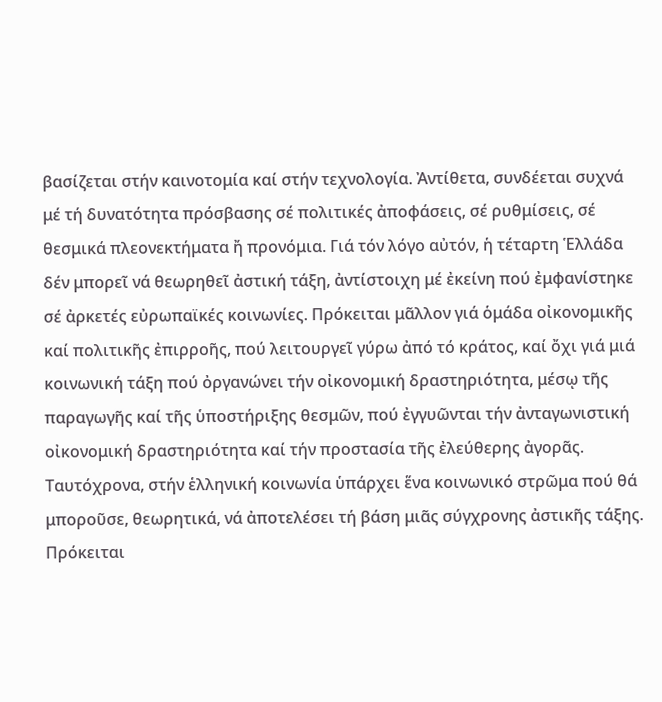βασίζεται στήν καινοτομία καί στήν τεχνολογία. Ἀντίθετα, συνδέεται συχνά μέ τή δυνατότητα πρόσβασης σέ πολιτικές ἀποφάσεις, σέ ρυθμίσεις, σέ θεσμικά πλεονεκτήματα ἤ προνόμια. Γιά τόν λόγο αὐτόν, ἡ τέταρτη Ἑλλάδα δέν μπορεῖ νά θεωρηθεῖ ἀστική τάξη, ἀντίστοιχη μέ ἐκείνη πού ἐμφανίστηκε σέ ἀρκετές εὐρωπαϊκές κοινωνίες. Πρόκειται μᾶλλον γιά ὁμάδα οἰκονομικῆς καί πολιτικῆς ἐπιρροῆς, πού λειτουργεῖ γύρω ἀπό τό κράτος, καί ὄχι γιά μιά κοινωνική τάξη πού ὀργανώνει τήν οἰκονομική δραστηριότητα, μέσῳ τῆς παραγωγῆς καί τῆς ὑποστήριξης θεσμῶν, πού ἐγγυῶνται τήν ἀνταγωνιστική οἰκονομική δραστηριότητα καί τήν προστασία τῆς ἐλεύθερης ἀγορᾶς.
Ταυτόχρονα, στήν ἑλληνική κοινωνία ὑπάρχει ἕνα κοινωνικό στρῶμα πού θά μποροῦσε, θεωρητικά, νά ἀποτελέσει τή βάση μιᾶς σύγχρονης ἀστικῆς τάξης. Πρόκειται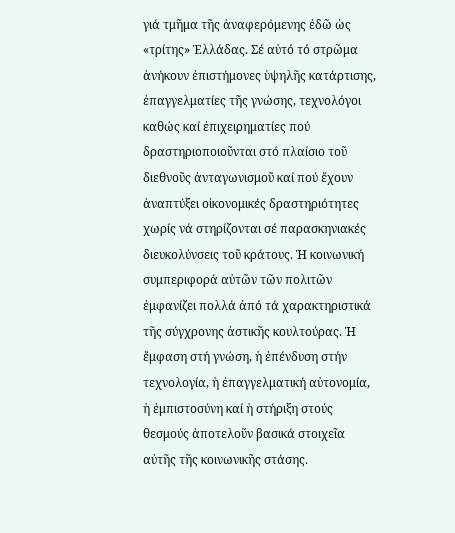γιά τμῆμα τῆς ἀναφερόμενης ἐδῶ ὡς «τρίτης» Ἑλλάδας. Σέ αὐτό τό στρῶμα ἀνήκουν ἐπιστήμονες ὑψηλῆς κατάρτισης, ἐπαγγελματίες τῆς γνώσης, τεχνολόγοι καθώς καί ἐπιχειρηματίες πού δραστηριοποιοῦνται στό πλαίσιο τοῦ διεθνοῦς ἀνταγωνισμοῦ καί πού ἔχουν ἀναπτύξει οἰκονομικές δραστηριότητες χωρίς νά στηρίζονται σέ παρασκηνιακές διευκολύνσεις τοῦ κράτους. Ἡ κοινωνική συμπεριφορά αὐτῶν τῶν πολιτῶν ἐμφανίζει πολλά ἀπό τά χαρακτηριστικά τῆς σύγχρονης ἀστικῆς κουλτούρας. Ἡ ἔμφαση στή γνώση, ἡ ἐπένδυση στήν τεχνολογία, ἡ ἐπαγγελματική αὐτονομία, ἡ ἐμπιστοσύνη καί ἡ στήριξη στούς θεσμούς ἀποτελοῦν βασικά στοιχεῖα αὐτῆς τῆς κοινωνικῆς στάσης.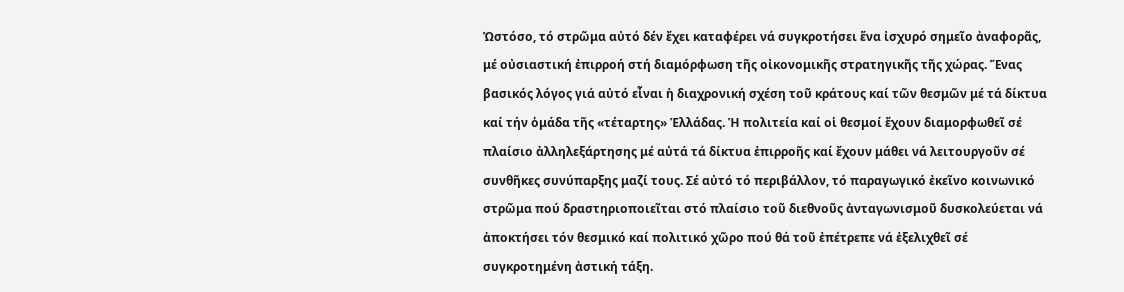Ὡστόσο, τό στρῶμα αὐτό δέν ἔχει καταφέρει νά συγκροτήσει ἕνα ἰσχυρό σημεῖο ἀναφορᾶς, μέ οὐσιαστική ἐπιρροή στή διαμόρφωση τῆς οἰκονομικῆς στρατηγικῆς τῆς χώρας. Ἕνας βασικός λόγος γιά αὐτό εἶναι ἡ διαχρονική σχέση τοῦ κράτους καί τῶν θεσμῶν μέ τά δίκτυα καί τήν ὁμάδα τῆς «τέταρτης» Ἑλλάδας. Ἡ πολιτεία καί οἱ θεσμοί ἔχουν διαμορφωθεῖ σέ πλαίσιο ἀλληλεξάρτησης μέ αὐτά τά δίκτυα ἐπιρροῆς καί ἔχουν μάθει νά λειτουργοῦν σέ συνθῆκες συνύπαρξης μαζί τους. Σέ αὐτό τό περιβάλλον, τό παραγωγικό ἐκεῖνο κοινωνικό στρῶμα πού δραστηριοποιεῖται στό πλαίσιο τοῦ διεθνοῦς ἀνταγωνισμοῦ δυσκολεύεται νά ἀποκτήσει τόν θεσμικό καί πολιτικό χῶρο πού θά τοῦ ἐπέτρεπε νά ἐξελιχθεῖ σέ συγκροτημένη ἀστική τάξη.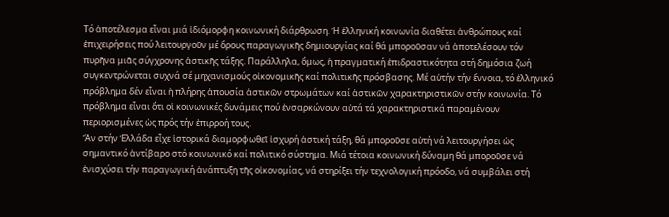Τό ἀποτέλεσμα εἶναι μιά ἰδιόμορφη κοινωνική διάρθρωση. Ἡ ἑλληνική κοινωνία διαθέτει ἀνθρώπους καί ἐπιχειρήσεις πού λειτουργοῦν μέ ὅρους παραγωγικῆς δημιουργίας καί θά μποροῦσαν νά ἀποτελέσουν τόν πυρῆνα μιᾶς σύγχρονης ἀστικῆς τάξης. Παράλληλα, ὅμως, ἡ πραγματική ἐπιδραστικότητα στή δημόσια ζωή συγκεντρώνεται συχνά σέ μηχανισμούς οἰκονομικῆς καί πολιτικῆς πρόσβασης. Μέ αὐτήν τήν ἔννοια, τό ἑλληνικό πρόβλημα δέν εἶναι ἡ πλήρης ἀπουσία ἀστικῶν στρωμάτων καί ἀστικῶν χαρακτηριστικῶν στήν κοινωνία. Τό πρόβλημα εἶναι ὅτι οἱ κοινωνικές δυνάμεις πού ἐνσαρκώνουν αὐτά τά χαρακτηριστικά παραμένουν περιορισμένες ὡς πρός τήν ἐπιρροή τους.
Ἄν στήν Ἑλλάδα εἶχε ἱστορικά διαμορφωθεῖ ἰσχυρή ἀστική τάξη, θά μποροῦσε αὐτή νά λειτουργήσει ὡς σημαντικό ἀντίβαρο στό κοινωνικό καί πολιτικό σύστημα. Μιά τέτοια κοινωνική δύναμη θά μποροῦσε νά ἐνισχύσει τήν παραγωγική ἀνάπτυξη τῆς οἰκονομίας, νά στηρίξει τήν τεχνολογική πρόοδο, νά συμβάλει στή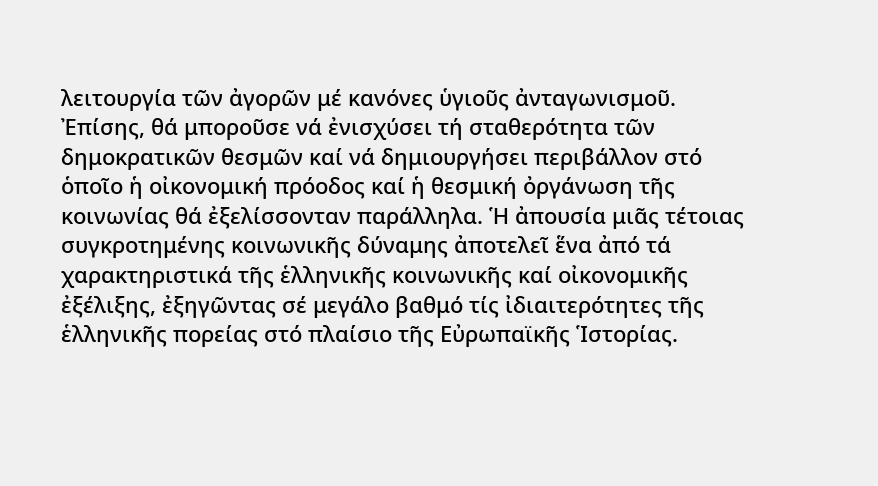λειτουργία τῶν ἀγορῶν μέ κανόνες ὑγιοῦς ἀνταγωνισμοῦ. Ἐπίσης, θά μποροῦσε νά ἐνισχύσει τή σταθερότητα τῶν δημοκρατικῶν θεσμῶν καί νά δημιουργήσει περιβάλλον στό ὁποῖο ἡ οἰκονομική πρόοδος καί ἡ θεσμική ὀργάνωση τῆς κοινωνίας θά ἐξελίσσονταν παράλληλα. Ἡ ἀπουσία μιᾶς τέτοιας συγκροτημένης κοινωνικῆς δύναμης ἀποτελεῖ ἕνα ἀπό τά χαρακτηριστικά τῆς ἑλληνικῆς κοινωνικῆς καί οἰκονομικῆς ἐξέλιξης, ἐξηγῶντας σέ μεγάλο βαθμό τίς ἰδιαιτερότητες τῆς ἑλληνικῆς πορείας στό πλαίσιο τῆς Εὐρωπαϊκῆς Ἱστορίας.